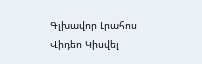Գլխավոր Լրահոս Վիդեո Կիսվել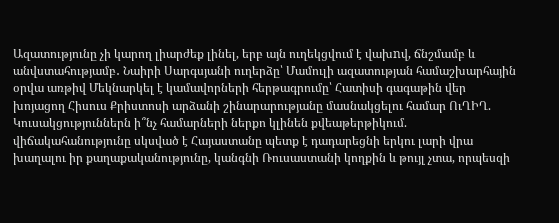Ազատությունը չի կարող լիարժեք լինել, երբ այն ուղեկցվում է վախnվ, ճնշմամբ և անվստահությամբ․ Նաիրի Սարգսյանի ուղերձը՝ Մամուլի ազատության համաշխարհային օրվա առթիվ Մեկնարկել է կամավորների հերթագրումը՝ Հատիսի գագաթին վեր խոյացող Հիսուս Քրիստոսի արձանի շինարարությանը մասնակցելու համար ՈւՂԻՂ. Կուսակցություններն ի՞նչ համարների ներքո կլինեն քվեաթերթիկում. վիճակահանությունը սկսված է Հայաստանը պետք է դադարեցնի երկու լարի վրա խաղալու իր քաղաքականությունը, կանգնի Ռուսաստանի կողքին և թույլ չտա, որպեսզի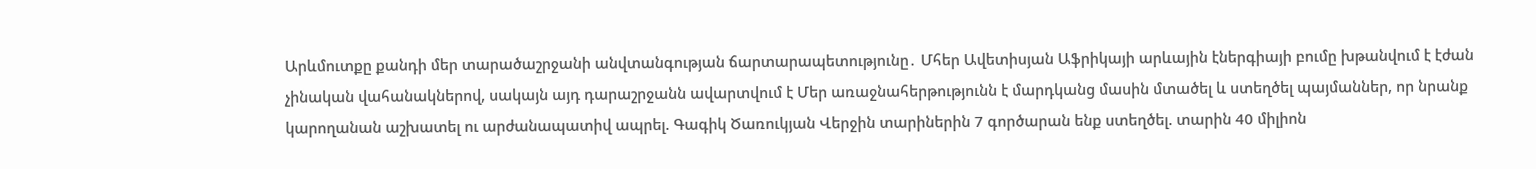Արևմուտքը քանդի մեր տարածաշրջանի անվտանգության ճարտարապետությունը․ Մհեր Ավետիսյան Աֆրիկայի արևային էներգիայի բումը խթանվում է էժան չինական վահանակներով, սակայն այդ դարաշրջանն ավարտվում է Մեր առաջնահերթությունն է մարդկանց մասին մտածել և ստեղծել պայմաններ, որ նրանք կարողանան աշխատել ու արժանապատիվ ապրել. Գագիկ Ծառուկյան Վերջին տարիներին 7 գործարան ենք ստեղծել. տարին 40 միլիոն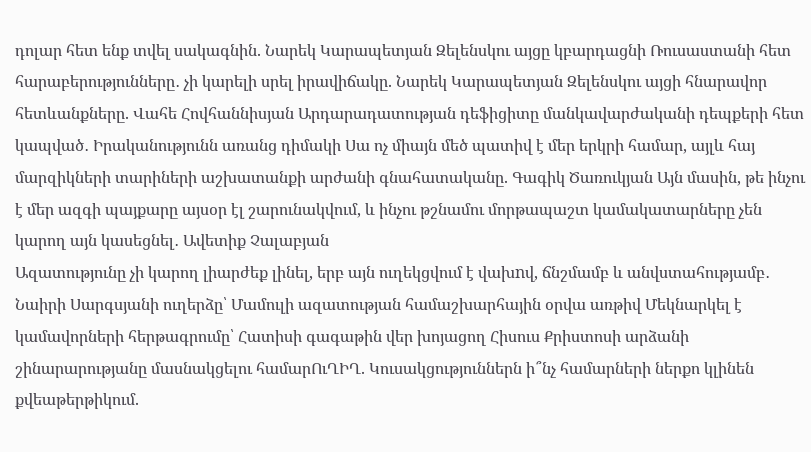դոլար հետ ենք տվել սակագնին. Նարեկ Կարապետյան Զելենսկու այցը կբարդացնի Ռուսաստանի հետ հարաբերությունները․ չի կարելի սրել իրավիճակը. Նարեկ Կարապետյան Զելենսկու այցի հնարավոր հետևանքները. Վահե Հովհաննիսյան Արդարադատության դեֆիցիտը մանկավարժականի դեպքերի հետ կապված․ Իրականությունն առանց դիմակի Սա ոչ միայն մեծ պատիվ է մեր երկրի համար, այլև հայ մարզիկների տարիների աշխատանքի արժանի գնահատականը. Գագիկ Ծառուկյան Այն մասին, թե ինչու է մեր ազգի պայքարը այսօր էլ շարունակվում, և ինչու թշնամու մորթապաշտ կամակատարները չեն կարող այն կասեցնել․ Ավետիք Չալաբյան
Ազատությունը չի կարող լիարժեք լինել, երբ այն ուղեկցվում է վախnվ, ճնշմամբ և անվստահությամբ․ Նաիրի Սարգսյանի ուղերձը՝ Մամուլի ազատության համաշխարհային օրվա առթիվ Մեկնարկել է կամավորների հերթագրումը՝ Հատիսի գագաթին վեր խոյացող Հիսուս Քրիստոսի արձանի շինարարությանը մասնակցելու համարՈւՂԻՂ. Կուսակցություններն ի՞նչ համարների ներքո կլինեն քվեաթերթիկում.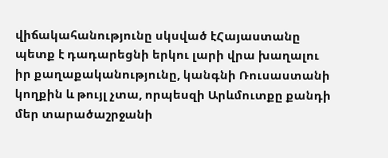վիճակահանությունը սկսված էՀայաստանը պետք է դադարեցնի երկու լարի վրա խաղալու իր քաղաքականությունը, կանգնի Ռուսաստանի կողքին և թույլ չտա, որպեսզի Արևմուտքը քանդի մեր տարածաշրջանի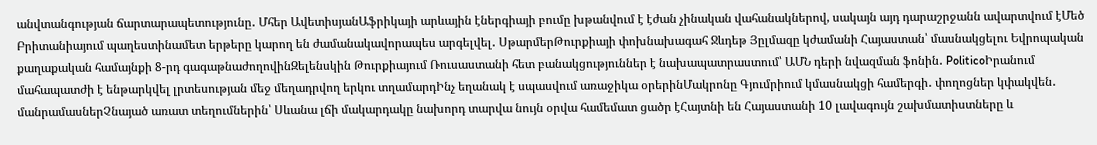անվտանգության ճարտարապետությունը․ Մհեր ԱվետիսյանԱֆրիկայի արևային էներգիայի բումը խթանվում է էժան չինական վահանակներով, սակայն այդ դարաշրջանն ավարտվում էՄեծ Բրիտանիայում պաղեստինամետ երթերը կարող են ժամանակավորապես արգելվել․ ՍթարմերԹուրքիայի փոխնախագահ Ջևդեթ Յըլմազը կժամանի Հայաստան՝ մասնակցելու Եվրոպական քաղաքական համայնքի 8-րդ գագաթնաժողովինԶելենսկին Թուրքիայում Ռուսաստանի հետ բանակցություններ է նախապատրաստում՝ ԱՄՆ դերի նվազման ֆոնին․ PoliticoԻրանում մահապատժի է ենթարկվել լրտեսության մեջ մեղադրվող երկու տղամարդԻնչ եղանակ է սպասվում առաջիկա օրերինՄակրոնը Գյումրիում կմասնակցի համերգի․ փողոցներ կփակվեն․ մանրամասներՉնայած առատ տեղումներին՝ Սևանա լճի մակարդակը նախորդ տարվա նույն օրվա համեմատ ցածր էՀայտնի են Հայաստանի 10 լավագույն շախմատիստները և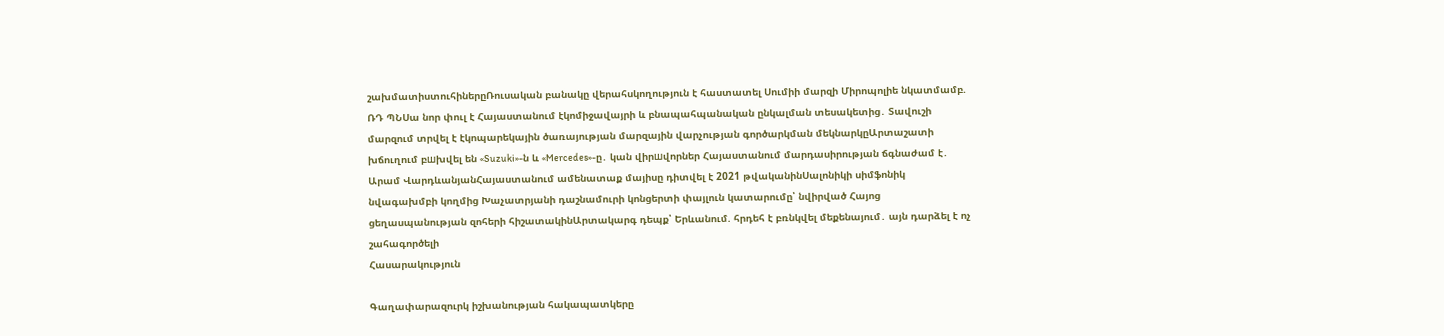շախմատիստուհիներըՌուսական բանակը վերահսկողություն է հաստատել Սումիի մարզի Միրոպոլիե նկատմամբ. ՌԴ ՊՆՍա նոր փուլ է Հայաստանում էկոմիջավայրի և բնապահպանական ընկալման տեսակետից․ Տավուշի մարզում տրվել է էկոպարեկային ծառայության մարզային վարչության գործարկման մեկնարկըԱրտաշատի խճուղում բшխվել են «Suzuki»-ն և «Mercedes»-ը․ կան վիրшվորներ Հայաստանում մարդասիրության ճգնաժամ է․ Արամ ՎարդևանյանՀայաստանում ամենատաք մայիսը դիտվել է 2021 թվականինՍալոնիկի սիմֆոնիկ նվագախմբի կողմից Խաչատրյանի դաշնամուրի կոնցերտի փայլուն կատարումը՝ նվիրված Հայոց ցեղասպանության զոհերի հիշատակինԱրտակարգ դեպք՝ Երևանում. հրդեհ է բռնկվել մեքենայում․ այն դարձել է ոչ շահագործելի
Հասարակություն

Գաղափարազուրկ իշխանության հակապատկերը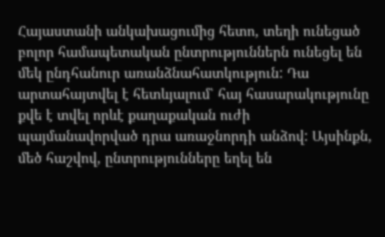Հայաստանի անկախացումից հետո, տեղի ունեցած բոլոր համապետական ընտրություններն ունեցել են մեկ ընդհանուր առանձնահատկություն: Դա արտահայտվել է հետևյալում՝ հայ հասարակությունը քվե է տվել որևէ քաղաքական ուժի պայմանավորված դրա առաջնորդի անձով: Այսինքն, մեծ հաշվով, ընտրությունները եղել են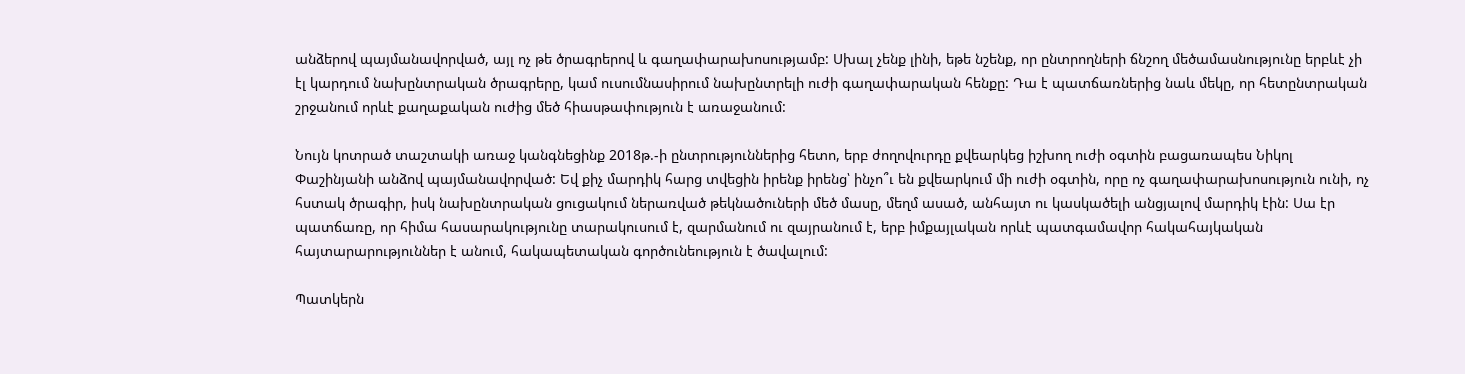անձերով պայմանավորված, այլ ոչ թե ծրագրերով և գաղափարախոսությամբ: Սխալ չենք լինի, եթե նշենք, որ ընտրողների ճնշող մեծամասնությունը երբևէ չի էլ կարդում նախընտրական ծրագրերը, կամ ուսումնասիրում նախընտրելի ուժի գաղափարական հենքը: Դա է պատճառներից նաև մեկը, որ հետընտրական շրջանում որևէ քաղաքական ուժից մեծ հիասթափություն է առաջանում:

Նույն կոտրած տաշտակի առաջ կանգնեցինք 2018թ.-ի ընտրություններից հետո, երբ ժողովուրդը քվեարկեց իշխող ուժի օգտին բացառապես Նիկոլ Փաշինյանի անձով պայմանավորված: Եվ քիչ մարդիկ հարց տվեցին իրենք իրենց՝ ինչո՞ւ են քվեարկում մի ուժի օգտին, որը ոչ գաղափարախոսություն ունի, ոչ հստակ ծրագիր, իսկ նախընտրական ցուցակում ներառված թեկնածուների մեծ մասը, մեղմ ասած, անհայտ ու կասկածելի անցյալով մարդիկ էին: Սա էր պատճառը, որ հիմա հասարակությունը տարակուսում է, զարմանում ու զայրանում է, երբ իմքայլական որևէ պատգամավոր հակահայկական հայտարարություններ է անում, հակապետական գործունեություն է ծավալում:

Պատկերն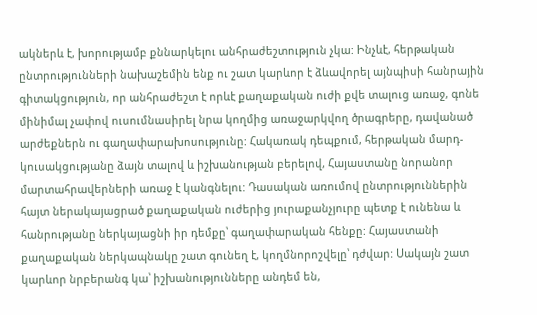ակներև է, խորությամբ քննարկելու անհրաժեշտություն չկա: Ինչևէ, հերթական ընտրությունների նախաշեմին ենք ու շատ կարևոր է ձևավորել այնպիսի հանրային գիտակցություն, որ անհրաժեշտ է որևէ քաղաքական ուժի քվե տալուց առաջ, գոնե մինիմալ չափով ուսումնասիրել նրա կողմից առաջարկվող ծրագրերը, դավանած արժեքներն ու գաղափարախոսությունը: Հակառակ դեպքում, հերթական մարդ-կուսակցությանը ձայն տալով և իշխանության բերելով, Հայաստանը նորանոր մարտահրավերների առաջ է կանգնելու: Դասական առումով ընտրություններին հայտ ներակայացրած քաղաքական ուժերից յուրաքանչյուրը պետք է ունենա և հանրությանը ներկայացնի իր դեմքը՝ գաղափարական հենքը: Հայաստանի քաղաքական ներկապնակը շատ գունեղ է, կողմնորոշվելը՝ դժվար: Սակայն շատ կարևոր նրբերանգ կա՝ իշխանությունները անդեմ են,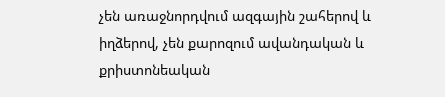չեն առաջնորդվում ազգային շահերով և իղձերով, չեն քարոզում ավանդական և քրիստոնեական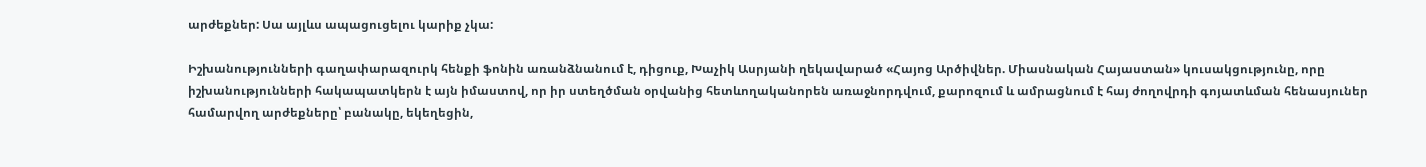արժեքներ: Սա այլևս ապացուցելու կարիք չկա:

Իշխանությունների գաղափարազուրկ հենքի ֆոնին առանձնանում է, դիցուք, Խաչիկ Ասրյանի ղեկավարած «Հայոց Արծիվներ. Միասնական Հայաստան» կուսակցությունը, որը իշխանությունների հակապատկերն է այն իմաստով, որ իր ստեղծման օրվանից հետևողականորեն առաջնորդվում, քարոզում և ամրացնում է հայ ժողովրդի գոյատևման հենասյուներ համարվող արժեքները՝ բանակը, եկեղեցին,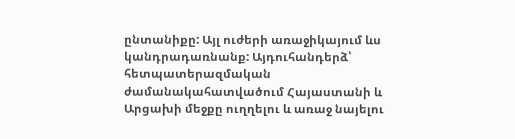ընտանիքը: Այլ ուժերի առաջիկայում ևս կանդրադառնանք: Այդուհանդերձ՝ հետպատերազմական ժամանակահատվածում Հայաստանի և Արցախի մեջքը ուղղելու և առաջ նայելու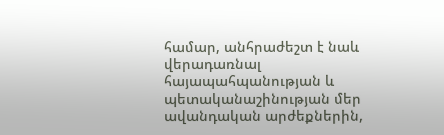համար, անհրաժեշտ է նաև վերադառնալ հայապահպանության և պետականաշինության մեր ավանդական արժեքներին,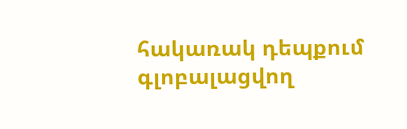հակառակ դեպքում գլոբալացվող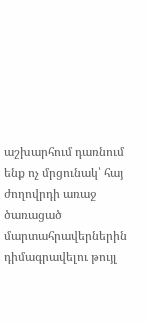աշխարհում դառնում ենք ոչ մրցունակ՝ հայ ժողովրդի առաջ ծառացած մարտահրավերներին դիմագրավելու թույլ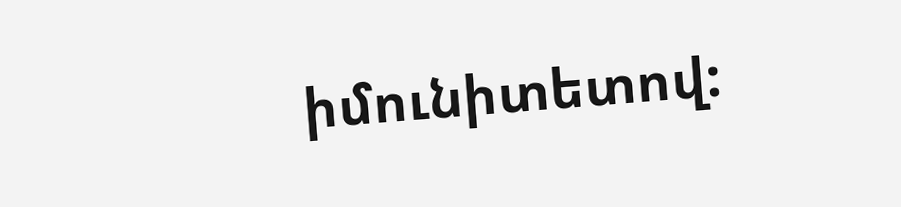իմունիտետով: